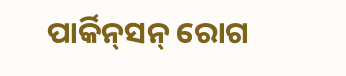ପାର୍କିନ୍‌ସନ୍ ରୋଗ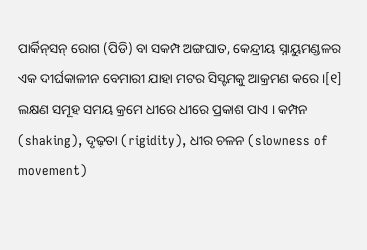ପାର୍କିନ୍‌ସନ୍ ରୋଗ (ପିଡି) ବା ସକମ୍ପ ଅଙ୍ଗ‌ଘାତ, କେନ୍ଦ୍ରୀୟ ସ୍ନାୟୁମଣ୍ଡଳର ଏକ ଦୀର୍ଘକାଳୀନ ବେମାରୀ ଯାହା ମଟର ସିସ୍ଟମକୁ ଆକ୍ରମଣ କରେ ।[୧] ଲକ୍ଷଣ ସମୂହ ସମୟ କ୍ରମେ ଧୀରେ ଧୀରେ ପ୍ରକାଶ ପାଏ । କମ୍ପନ (shaking), ଦୃଢ଼ତା (rigidity), ଧୀର ଚଳନ (slowness of movement)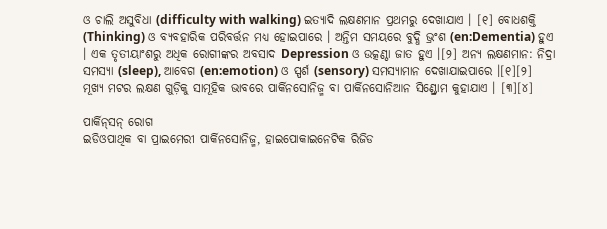ଓ ଚାଲି ଅସୁବିଧା (difficulty with walking) ଇତ୍ୟାଦି ଲକ୍ଷଣମାନ ପ୍ରଥମରୁ ଦେଖାଯାଏ । [୧] ବୋଧଶକ୍ତି (Thinking) ଓ ବ୍ୟବ‌ହାରିକ ପରିବର୍ତ୍ତନ ମଧ୍ୟ ହୋଇପାରେ । ଅନ୍ତିମ ସମୟରେ ବୁଦ୍ଧି ଭ୍ରଂଶ (en:Dementia) ହୁଏ । ଏକ ତୃତୀୟାଂଶରୁ ଅଧିକ ରୋଗୀଙ୍କର ଅବସାଦ Depression ଓ ଉତ୍କଣ୍ଠା ଜାତ ହୁଏ ।[୨] ଅନ୍ୟ ଲକ୍ଷଣମାନ: ନିଦ୍ରା ସମସ୍ୟା (sleep), ଆବେଗ (en:emotion) ଓ ସ୍ପର୍ଶ (sensory) ସମସ୍ୟାମାନ ଦେଖାଯାଇପାରେ ।[୧][୨] ମୂଖ୍ୟ ମଟର ଲକ୍ଷଣ ଗୁଡ଼ିକୁ ସାମୂହିକ ଭାବରେ ପାର୍କିନସୋନିଜ୍ମ ବା ପାର୍କିନସୋନିଆନ ସିଣ୍ଡ୍ରୋମ କୁହାଯାଏ । [୩][୪]

ପାର୍କିନ୍‌ସନ୍ ରୋଗ
ଇଡିଓପାଥିକ ବା ପ୍ରାଇମେରୀ ପାର୍କିନସୋନିଜ୍ମ, ହାଇପୋକାଇନେଟିକ ରିଜିଡ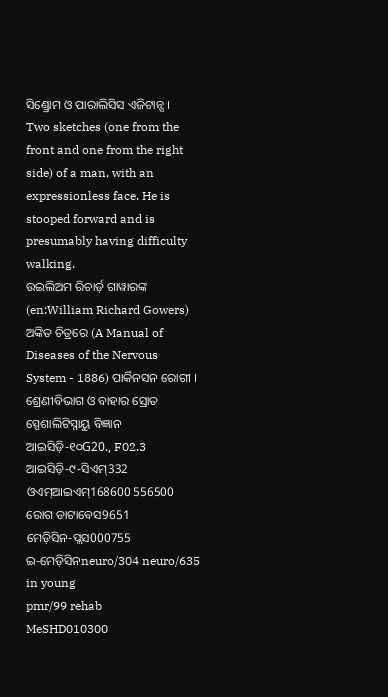ସିଣ୍ଡ୍ରୋମ ଓ ପାରାଲିସିସ ଏଜିଟାନ୍ସ ।
Two sketches (one from the front and one from the right side) of a man, with an expressionless face. He is stooped forward and is presumably having difficulty walking.
ଉଇଲିଅମ ରିଚାର୍ଡ଼ ଗାୱାରଙ୍କ (en:William Richard Gowers) ଅଙ୍କିତ ଚିତ୍ରରେ (A Manual of Diseases of the Nervous System - 1886) ପାର୍କିନସନ ରୋଗୀ ।
ଶ୍ରେଣୀବିଭାଗ ଓ ବାହାର ସ୍ରୋତ
ସ୍ପେଶାଲିଟିସ୍ନାୟୁ ବିଜ୍ଞାନ
ଆଇସିଡ଼ି-୧୦G20., F02.3
ଆଇସିଡ଼ି-୯-ସିଏମ୍332
ଓଏମ୍‌ଆଇଏମ୍168600 556500
ରୋଗ ଡାଟାବେସ9651
ମେଡ଼ିସିନ-ପ୍ଲସ000755
ଇ-ମେଡ଼ିସିନneuro/304 neuro/635 in young
pmr/99 rehab
MeSHD010300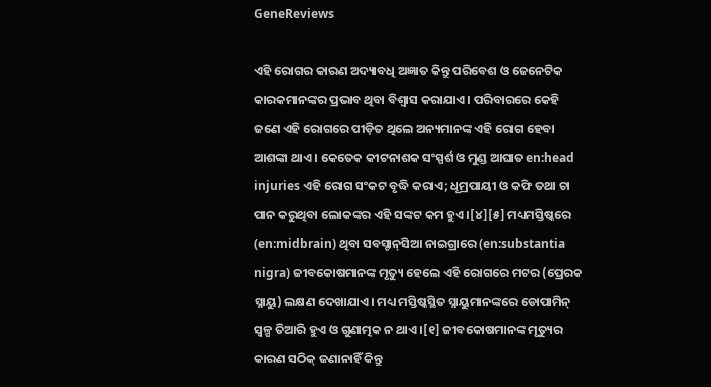GeneReviews

ଏହି ରୋଗର କାରଣ ଅଦ୍ୟାବଧି ଅଜ୍ଞାତ କିନ୍ତୁ ପରିବେଶ ଓ ଜେନେଟିକ କାରକମାନଙ୍କର ପ୍ରଭାବ ଥିବା ବିଶ୍ୱାସ କରାଯାଏ । ପରିବାରରେ କେହି ଜଣେ ଏହି ରୋଗରେ ପୀଡ଼ିତ ଥିଲେ ଅନ୍ୟମାନଙ୍କ ଏହି ରୋଗ ହେବା ଆଶଙ୍କା ଥାଏ । କେତେକ କୀଟନାଶକ ସଂସ୍ପର୍ଶ ଓ ମୁଣ୍ଡ ଆଘାତ en:head injuries ଏହି ରୋଗ ସଂକଟ ବୃଦ୍ଧି କରାଏ; ଧୂମ୍ରପାୟୀ ଓ କଫି ତ‌ଥା ଚା ପାନ କରୁଥିବା ଲୋକଙ୍କର ଏହି ସଙ୍କଟ କମ ହୁଏ ।[୪][୫] ମଧ୍ୟମସ୍ତିଷ୍କରେ (en:midbrain) ଥିବା ସବସ୍ଟାନ୍‌ସିଆ ନାଇଗ୍ରାରେ (en:substantia nigra) ଜୀବକୋଷମାନଙ୍କ ମୃତ୍ୟୁ ହେଲେ ଏହି ରୋଗରେ ମଟର (ପ୍ରେରକ ସ୍ନାୟୁ) ଲକ୍ଷଣ ଦେଖାଯାଏ । ମଧ୍ୟ ମସ୍ତିଷ୍କସ୍ଥିତ ସ୍ନାୟୁମାନଙ୍କରେ ଡୋପାମିନ୍ ସ୍ୱଳ୍ପ ତିଆରି ହୁଏ ଓ ଗୁଣାତ୍ମକ ନ ଥାଏ ।[୧] ଜୀବକୋଷମାନଙ୍କ ମୃତ୍ୟୁର କାରଣ ସଠିକ୍ ଜଣାନାହିଁ କିନ୍ତୁ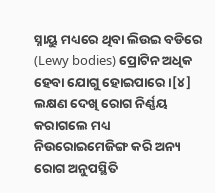ସ୍ନାୟୁ ମଧ୍ୟରେ ଥିବା ଲିଉଇ ବଡିରେ (Lewy bodies) ପ୍ରୋଟିନ ଅଧିକ ହେବା ଯୋଗୁ ହୋଇପାରେ ।[୪] ଲକ୍ଷଣ ଦେଖି ରୋଗ ନିର୍ଣ୍ଣୟ କରାଗଲେ ମଧ୍ୟ ନିଉରୋଇମେଜିଙ୍ଗ କରି ଅନ୍ୟ ରୋଗ ଅନୁପସ୍ଥିତି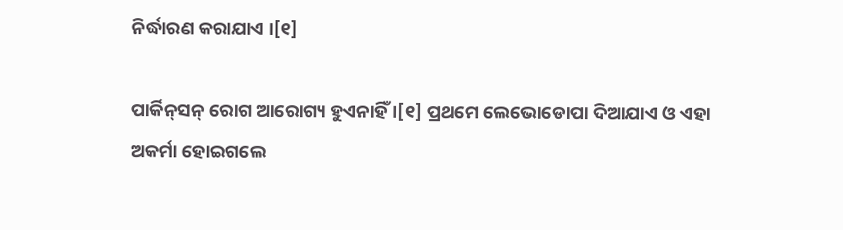ନିର୍ଦ୍ଧାରଣ କରାଯାଏ ।[୧]

ପାର୍କିନ‌୍‌ସନ୍ ରୋଗ ଆରୋଗ୍ୟ ହୁଏନାହିଁ ।[୧] ପ୍ରଥମେ ଲେଭୋଡୋପା ଦିଆଯାଏ ଓ ଏହା ଅକର୍ମା ହୋଇଗଲେ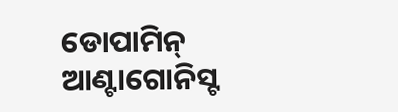ଡୋପାମିନ୍ ଆଣ୍ଟାଗୋନିସ୍ଟ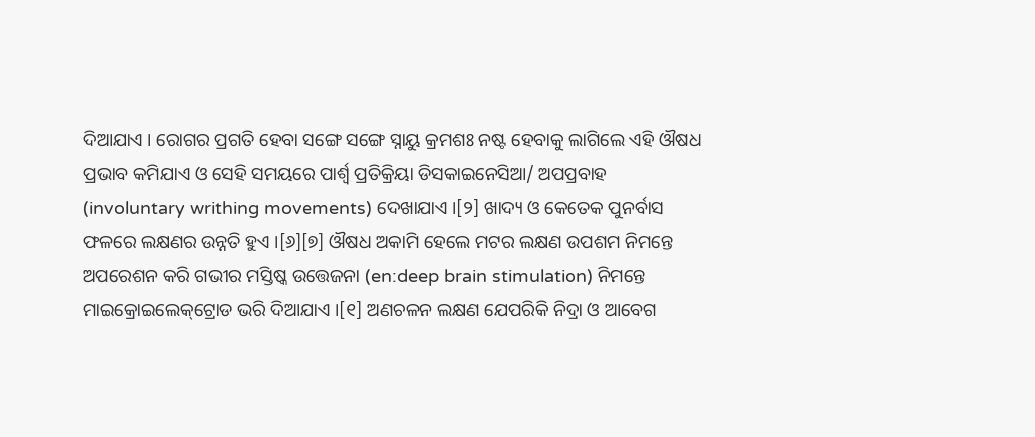ଦିଆଯାଏ । ରୋଗର ପ୍ରଗତି ହେବା ସଙ୍ଗେ ସଙ୍ଗେ ସ୍ନାୟୁ କ୍ରମଶଃ ନଷ୍ଟ ହେବାକୁ ଲାଗିଲେ ଏହି ଔଷଧ ପ୍ରଭାବ କମିଯାଏ ଓ ସେହି ସମୟରେ ପାର୍ଶ୍ୱ ପ୍ରତିକ୍ରିୟା ଡିସକାଇନେସିଆ/ ଅପ‌ପ୍ରବାହ (involuntary writhing movements) ଦେଖାଯାଏ ।[୨] ଖାଦ୍ୟ ଓ କେତେକ ପୁନର୍ବାସ ଫଳରେ ଲକ୍ଷଣର ଉନ୍ନତି ହୁଏ ।[୬][୭] ଔଷଧ ଅକାମି ହେଲେ ମଟର ଲକ୍ଷଣ ଉପଶମ ନିମନ୍ତେ ଅପରେଶନ କରି ଗଭୀର ମସ୍ତିଷ୍କ ଉତ୍ତେଜନା (en:deep brain stimulation) ନିମନ୍ତେ ମାଇକ୍ରୋଇଲେକ୍‌ଟ୍ରୋଡ ଭରି ଦିଆଯାଏ ।[୧] ଅଣଚଳନ ଲକ୍ଷଣ ଯେପରିକି ନିଦ୍ରା ଓ ଆବେଗ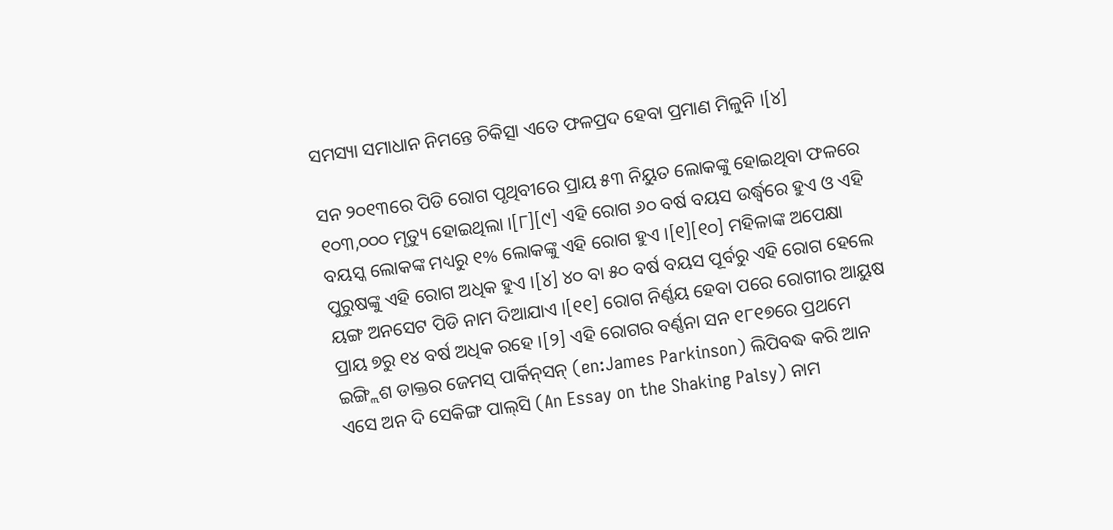ସମସ୍ୟା ସମାଧାନ ନିମନ୍ତେ ଚିକିତ୍ସା ଏତେ ଫଳପ୍ରଦ ହେବା ପ୍ରମାଣ ମିଳୁନି ।[୪]

ସନ ୨୦୧୩ରେ ପିଡି ରୋଗ ପୃଥିବୀରେ ପ୍ରାୟ ୫୩ ନିୟୁତ ଲୋକଙ୍କୁ ହୋଇଥିବା ଫଳରେ ୧୦୩,୦୦୦ ମୃତ୍ୟୁ ହୋଇଥିଲା ।[୮][୯] ଏହି ରୋଗ ୬୦ ବର୍ଷ ବୟସ ଉର୍ଦ୍ଧ୍ୱରେ ହୁଏ ଓ ଏହି ବୟସ୍କ ଲୋକଙ୍କ ମଧ୍ୟରୁ ୧% ଲୋକଙ୍କୁ ଏହି ରୋଗ ହୁଏ ।[୧][୧୦] ମହିଳାଙ୍କ ଅପେକ୍ଷା ପୁରୁଷଙ୍କୁ ଏହି ରୋଗ ଅଧିକ ହୁଏ ।[୪] ୪୦ ବା ୫୦ ବର୍ଷ ବୟସ ପୂର୍ବରୁ ଏହି ରୋଗ ହେଲେ ୟଙ୍ଗ ଅନସେଟ ପିଡି ନାମ ଦିଆଯାଏ ।[୧୧] ରୋଗ ନିର୍ଣ୍ଣୟ ହେବା ପରେ ରୋଗୀର ଆୟୁଷ ପ୍ରାୟ ୭ରୁ ୧୪ ବର୍ଷ ଅଧିକ ରହେ ।[୨] ଏହି ରୋଗର ବର୍ଣ୍ଣନା ସନ ୧୮୧୭ରେ ପ୍ରଥମେ ଇଙ୍ଗ୍ଲିଶ ଡାକ୍ତର ଜେମସ୍ ପାର୍କିନ୍‌ସନ୍ (en:James Parkinson) ଲିପିବଦ୍ଧ କରି ଆନ ଏସେ ଅନ ଦି ସେକିଙ୍ଗ ପାଲ୍‌ସି (An Essay on the Shaking Palsy) ନାମ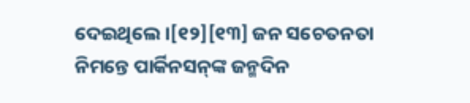ଦେଇଥିଲେ ।[୧୨][୧୩] ଜନ ସଚେତନତା ନିମନ୍ତେ ପାର୍କିନସନ୍‌ଙ୍କ ଜନ୍ମଦିନ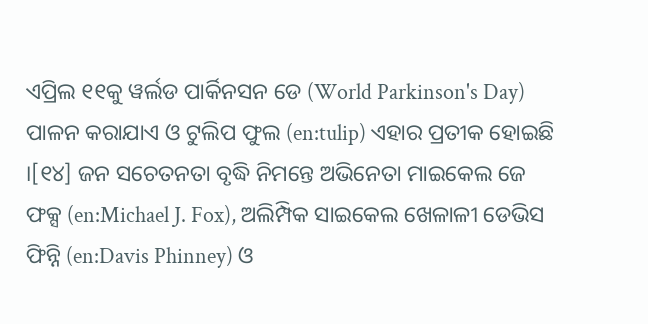ଏପ୍ରିଲ ୧୧କୁ ୱର୍ଲଡ ପାର୍କିନସନ ଡେ (World Parkinson's Day) ପାଳନ କରାଯାଏ ଓ ଟୁଲିପ ଫୁଲ (en:tulip) ଏହାର ପ୍ରତୀକ ହୋଇଛି ।[୧୪] ଜନ ସଚେତନତା ବୃଦ୍ଧି ନିମନ୍ତେ ଅଭିନେତା ମାଇକେଲ ଜେ ଫକ୍ସ (en:Michael J. Fox), ଅଲିମ୍ପିକ ସାଇକେଲ ଖେଳାଳୀ ଡେଭିସ ଫିନ୍ନି (en:Davis Phinney) ଓ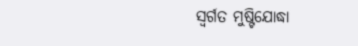ସ୍ୱର୍ଗତ ମୁଷ୍ଟିଯୋଦ୍ଧା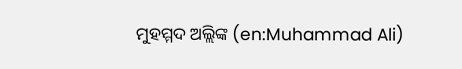ମୁହମ୍ମଦ ଅଲ୍ଲିଙ୍କ (en:Muhammad Ali)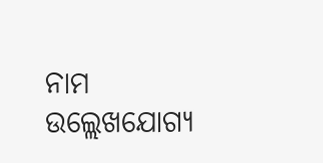ନାମ ଉଲ୍ଲେଖ‌ଯୋଗ୍ୟ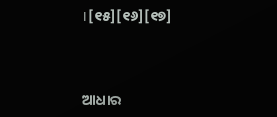।[୧୫][୧୬][୧୭]



ଆଧାର